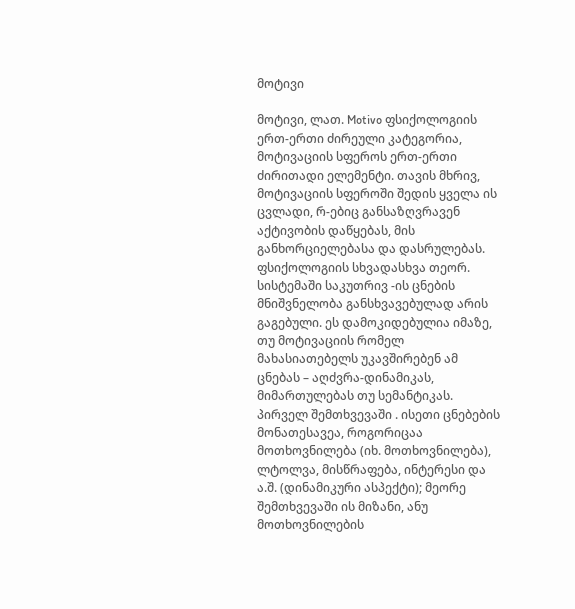მოტივი

მოტივი, ლათ. Motivo ფსიქოლოგიის ერთ-ერთი ძირეული კატეგორია, მოტივაციის სფეროს ერთ-ერთი ძირითადი ელემენტი. თავის მხრივ, მოტივაციის სფეროში შედის ყველა ის ცვლადი, რ-ებიც განსაზღვრავენ აქტივობის დაწყებას, მის განხორციელებასა და დასრულებას. ფსიქოლოგიის სხვადასხვა თეორ. სისტემაში საკუთრივ -ის ცნების მნიშვნელობა განსხვავებულად არის გაგებული. ეს დამოკიდებულია იმაზე, თუ მოტივაციის რომელ მახასიათებელს უკავშირებენ ამ ცნებას – აღძვრა-დინამიკას, მიმართულებას თუ სემანტიკას. პირველ შემთხვევაში . ისეთი ცნებების მონათესავეა, როგორიცაა მოთხოვნილება (იხ. მოთხოვნილება), ლტოლვა, მისწრაფება, ინტერესი და ა.შ. (დინამიკური ასპექტი); მეორე შემთხვევაში ის მიზანი, ანუ მოთხოვნილების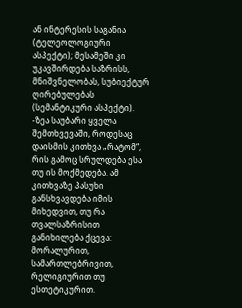ან ინტერესის საგანია (ტელეოლოგიური ასპექტი); მესამეში კი უკავშირდება საზრისს, მნიშვნელობას, სუბიექტურ ღირებულებას (სემანტიკური ასპექტი). -ზეა საუბარი ყველა შემთხვევაში, როდესაც დაისმის კითხვა „რატომ“, რის გამოც სრულდება ესა თუ ის მოქმედება. ამ კითხვაზე პასუხი განსხვავდება იმის მიხედვით, თუ რა თვალსაზრისით განიხილება ქცევა: მორალურით, სამართლებრივით, რელიგიურით თუ ესთეტიკურით.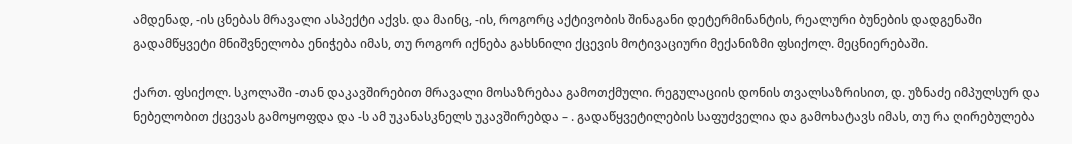ამდენად, -ის ცნებას მრავალი ასპექტი აქვს. და მაინც, -ის, როგორც აქტივობის შინაგანი დეტერმინანტის, რეალური ბუნების დადგენაში გადამწყვეტი მნიშვნელობა ენიჭება იმას, თუ როგორ იქნება გახსნილი ქცევის მოტივაციური მექანიზმი ფსიქოლ. მეცნიერებაში.

ქართ. ფსიქოლ. სკოლაში -თან დაკავშირებით მრავალი მოსაზრებაა გამოთქმული. რეგულაციის დონის თვალსაზრისით, დ. უზნაძე იმპულსურ და ნებელობით ქცევას გამოყოფდა და -ს ამ უკანასკნელს უკავშირებდა – . გადაწყვეტილების საფუძველია და გამოხატავს იმას, თუ რა ღირებულება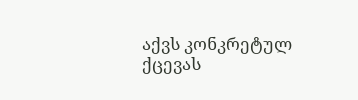აქვს კონკრეტულ ქცევას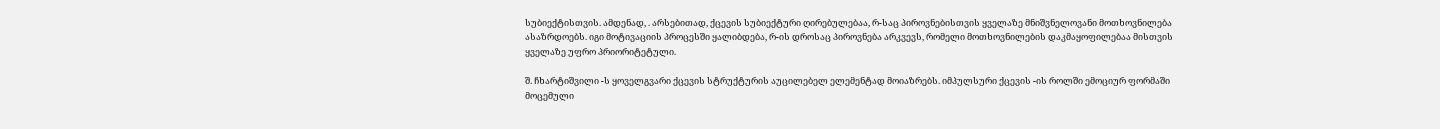სუბიექტისთვის. ამდენად, . არსებითად, ქცევის სუბიექტური ღირებულებაა, რ-საც პიროვნებისთვის ყველაზე მნიშვნელოვანი მოთხოვნილება ასაზრდოებს. იგი მოტივაციის პროცესში ყალიბდება, რ-ის დროსაც პიროვნება არკვევს, რომელი მოთხოვნილების დაკმაყოფილებაა მისთვის ყველაზე უფრო პრიორიტეტული.

შ. ჩხარტიშვილი -ს ყოველგვარი ქცევის სტრუქტურის აუცილებელ ელემენტად მოიაზრებს. იმპულსური ქცევის -ის როლში ემოციურ ფორმაში მოცემული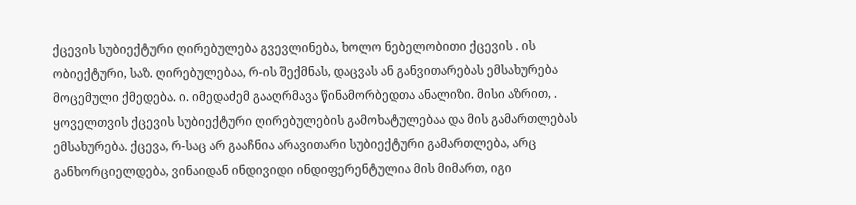ქცევის სუბიექტური ღირებულება გვევლინება, ხოლო ნებელობითი ქცევის . ის ობიექტური, საზ. ღირებულებაა, რ-ის შექმნას, დაცვას ან განვითარებას ემსახურება მოცემული ქმედება. ი. იმედაძემ გააღრმავა წინამორბედთა ანალიზი. მისი აზრით, . ყოველთვის ქცევის სუბიექტური ღირებულების გამოხატულებაა და მის გამართლებას ემსახურება. ქცევა, რ-საც არ გააჩნია არავითარი სუბიექტური გამართლება, არც განხორციელდება, ვინაიდან ინდივიდი ინდიფერენტულია მის მიმართ, იგი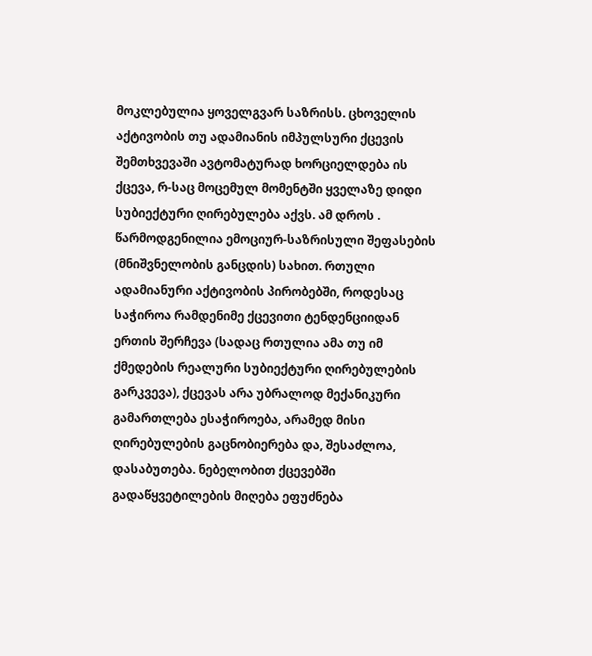მოკლებულია ყოველგვარ საზრისს. ცხოველის აქტივობის თუ ადამიანის იმპულსური ქცევის შემთხვევაში ავტომატურად ხორციელდება ის ქცევა, რ-საც მოცემულ მომენტში ყველაზე დიდი სუბიექტური ღირებულება აქვს. ამ დროს . წარმოდგენილია ემოციურ-საზრისული შეფასების (მნიშვნელობის განცდის) სახით. რთული ადამიანური აქტივობის პირობებში, როდესაც საჭიროა რამდენიმე ქცევითი ტენდენციიდან ერთის შერჩევა (სადაც რთულია ამა თუ იმ ქმედების რეალური სუბიექტური ღირებულების გარკვევა), ქცევას არა უბრალოდ მექანიკური გამართლება ესაჭიროება, არამედ მისი ღირებულების გაცნობიერება და, შესაძლოა, დასაბუთება. ნებელობით ქცევებში გადაწყვეტილების მიღება ეფუძნება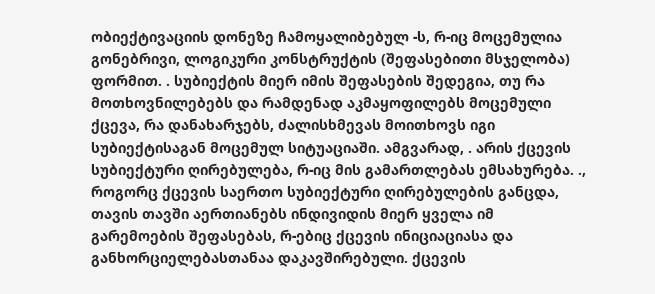ობიექტივაციის დონეზე ჩამოყალიბებულ -ს, რ-იც მოცემულია გონებრივი, ლოგიკური კონსტრუქტის (შეფასებითი მსჯელობა) ფორმით. . სუბიექტის მიერ იმის შეფასების შედეგია, თუ რა მოთხოვნილებებს და რამდენად აკმაყოფილებს მოცემული ქცევა, რა დანახარჯებს, ძალისხმევას მოითხოვს იგი სუბიექტისაგან მოცემულ სიტუაციაში. ამგვარად, . არის ქცევის სუბიექტური ღირებულება, რ-იც მის გამართლებას ემსახურება. ., როგორც ქცევის საერთო სუბიექტური ღირებულების განცდა, თავის თავში აერთიანებს ინდივიდის მიერ ყველა იმ გარემოების შეფასებას, რ-ებიც ქცევის ინიციაციასა და განხორციელებასთანაა დაკავშირებული. ქცევის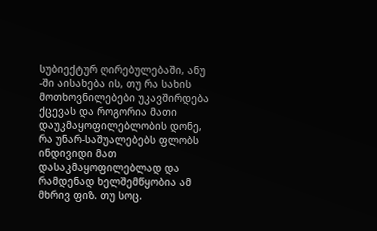სუბიექტურ ღირებულებაში, ანუ -ში აისახება ის, თუ რა სახის მოთხოვნილებები უკავშირდება ქცევას და როგორია მათი დაუკმაყოფილებლობის დონე, რა უნარ-საშუალებებს ფლობს ინდივიდი მათ დასაკმაყოფილებლად და რამდენად ხელშემწყობია ამ მხრივ ფიზ. თუ სოც.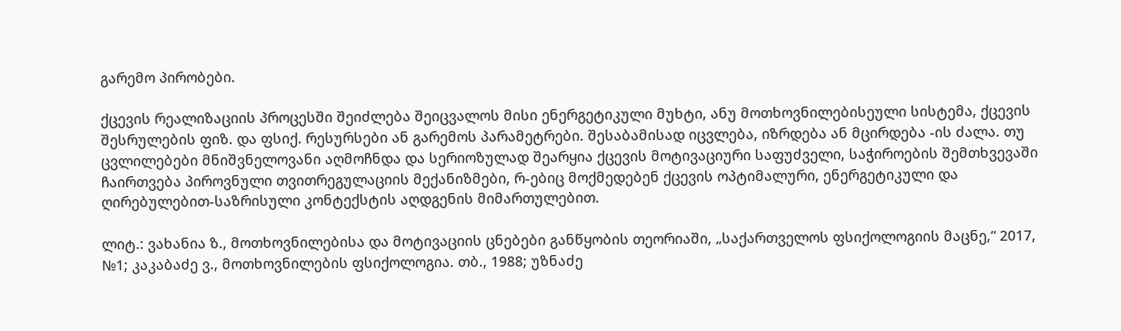გარემო პირობები.

ქცევის რეალიზაციის პროცესში შეიძლება შეიცვალოს მისი ენერგეტიკული მუხტი, ანუ მოთხოვნილებისეული სისტემა, ქცევის შესრულების ფიზ. და ფსიქ. რესურსები ან გარემოს პარამეტრები. შესაბამისად იცვლება, იზრდება ან მცირდება -ის ძალა. თუ ცვლილებები მნიშვნელოვანი აღმოჩნდა და სერიოზულად შეარყია ქცევის მოტივაციური საფუძველი, საჭიროების შემთხვევაში ჩაირთვება პიროვნული თვითრეგულაციის მექანიზმები, რ-ებიც მოქმედებენ ქცევის ოპტიმალური, ენერგეტიკული და ღირებულებით-საზრისული კონტექსტის აღდგენის მიმართულებით.

ლიტ.: ვახანია ზ., მოთხოვნილებისა და მოტივაციის ცნებები განწყობის თეორიაში, „საქართველოს ფსიქოლოგიის მაცნე,“ 2017, №1; კაკაბაძე ვ., მოთხოვნილების ფსიქოლოგია. თბ., 1988; უზნაძე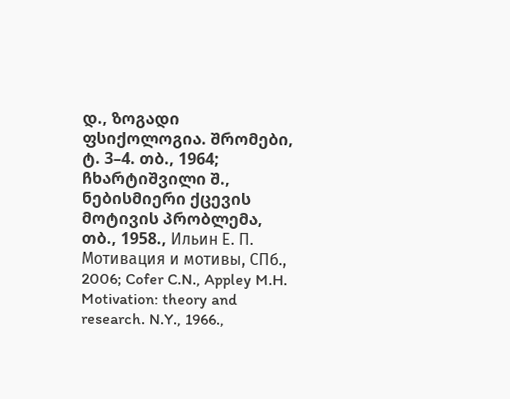დ., ზოგადი ფსიქოლოგია. შრომები, ტ. 3–4. თბ., 1964; ჩხარტიშვილი შ., ნებისმიერი ქცევის მოტივის პრობლემა, თბ., 1958., Ильин Е. П. Мотивация и мотивы, СПб., 2006; Cofer C.N., Appley M.H. Motivation: theory and research. N.Y., 1966.,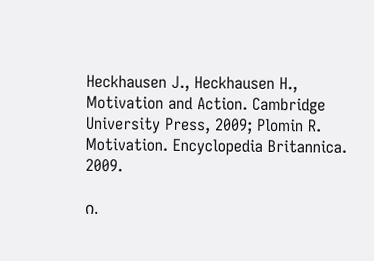Heckhausen J., Heckhausen H., Motivation and Action. Cambridge University Press, 2009; Plomin R. Motivation. Encyclopedia Britannica. 2009.

ი.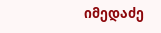იმედაძე